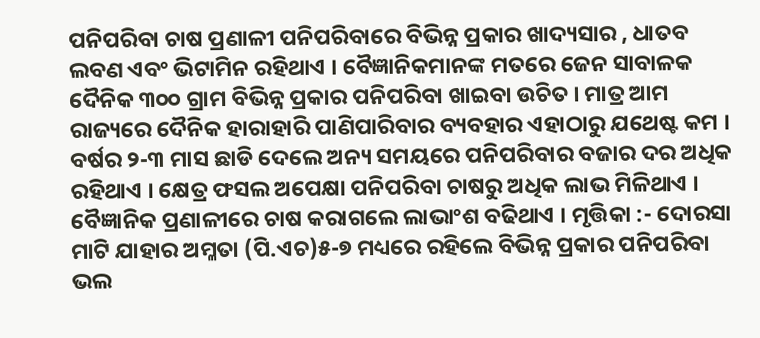ପନିପରିବା ଚାଷ ପ୍ରଣାଳୀ ପନିପରିବାରେ ବିଭିନ୍ନ ପ୍ରକାର ଖାଦ୍ୟସାର , ଧାତବ ଲବଣ ଏବଂ ଭିଟାମିନ ରହିଥାଏ । ବୈଜ୍ଞାନିକମାନଙ୍କ ମତରେ ଜେନ ସାବାଳକ ଦୈନିକ ୩୦୦ ଗ୍ରାମ ବିଭିନ୍ନ ପ୍ରକାର ପନିପରିବା ଖାଇବା ଉଚିତ । ମାତ୍ର ଆମ ରାଜ୍ୟରେ ଦୈନିକ ହାରାହାରି ପାଣିପାରିବାର ବ୍ୟବହାର ଏହାଠାରୁ ଯଥେଷ୍ଟ କମ । ବର୍ଷର ୨-୩ ମାସ ଛାଡି ଦେଲେ ଅନ୍ୟ ସମୟରେ ପନିପରିବାର ବଜାର ଦର ଅଧିକ ରହିଥାଏ । କ୍ଷେତ୍ର ଫସଲ ଅପେକ୍ଷା ପନିପରିବା ଚାଷରୁ ଅଧିକ ଲାଭ ମିଳିଥାଏ । ବୈଜ୍ଞାନିକ ପ୍ରଣାଳୀରେ ଚାଷ କରାଗଲେ ଲାଭାଂଶ ବଢିଥାଏ । ମୃତ୍ତିକା :- ଦୋରସା ମାଟି ଯାହାର ଅମ୍ଳତା (ପି.ଏଚ)୫-୭ ମଧ୍ୟରେ ରହିଲେ ବିଭିନ୍ନ ପ୍ରକାର ପନିପରିବା ଭଲ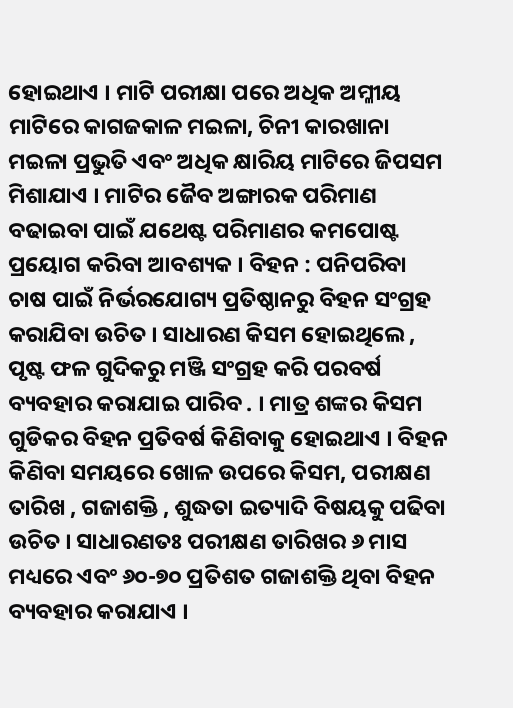ହୋଇଥାଏ । ମାଟି ପରୀକ୍ଷା ପରେ ଅଧିକ ଅମ୍ଳୀୟ ମାଟିରେ କାଗଜକାଳ ମଇଳା, ଚିନୀ କାରଖାନା ମଇଳା ପ୍ରଭୁତି ଏବଂ ଅଧିକ କ୍ଷାରିୟ ମାଟିରେ ଜିପସମ ମିଶାଯାଏ । ମାଟିର ଜୈବ ଅଙ୍ଗାରକ ପରିମାଣ ବଢାଇବା ପାଇଁ ଯଥେଷ୍ଟ ପରିମାଣର କମପୋଷ୍ଟ ପ୍ରୟୋଗ କରିବା ଆବଶ୍ୟକ । ବିହନ : ପନିପରିବା ଚାଷ ପାଇଁ ନିର୍ଭରଯୋଗ୍ୟ ପ୍ରତିଷ୍ଠାନରୁ ବିହନ ସଂଗ୍ରହ କରାଯିବା ଉଚିତ । ସାଧାରଣ କିସମ ହୋଇଥିଲେ , ପୃଷ୍ଟ ଫଳ ଗୁଦିକରୁ ମଞ୍ଜି ସଂଗ୍ରହ କରି ପରବର୍ଷ ବ୍ୟବହାର କରାଯାଇ ପାରିବ . । ମାତ୍ର ଶଙ୍କର କିସମ ଗୁଡିକର ବିହନ ପ୍ରତିବର୍ଷ କିଣିବାକୁ ହୋଇଥାଏ । ବିହନ କିଣିବା ସମୟରେ ଖୋଳ ଉପରେ କିସମ, ପରୀକ୍ଷଣ ତାରିଖ , ଗଜାଶକ୍ତି , ଶୁଦ୍ଧତା ଇତ୍ୟାଦି ବିଷୟକୁ ପଢିବା ଉଚିତ । ସାଧାରଣତଃ ପରୀକ୍ଷଣ ତାରିଖର ୬ ମାସ ମଧ୍ୟରେ ଏବଂ ୬୦-୭୦ ପ୍ରତିଶତ ଗଜାଶକ୍ତି ଥିବା ବିହନ ବ୍ୟବହାର କରାଯାଏ ।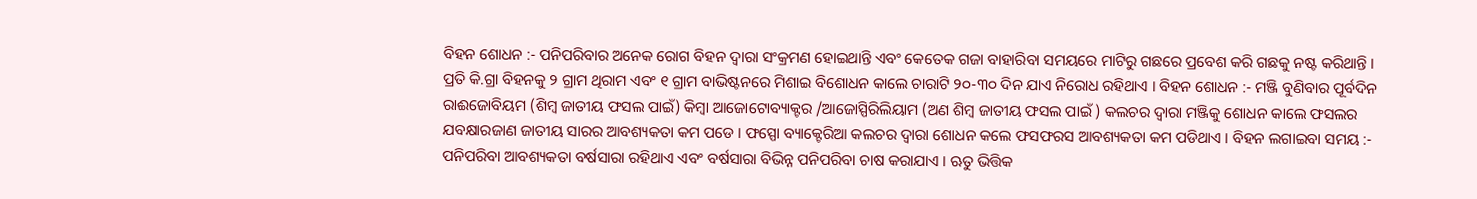ବିହନ ଶୋଧନ :- ପନିପରିବାର ଅନେକ ରୋଗ ବିହନ ଦ୍ଵାରା ସଂକ୍ରମଣ ହୋଇଥାନ୍ତି ଏବଂ କେତେକ ଗଜା ବାହାରିବା ସମୟରେ ମାଟିରୁ ଗଛରେ ପ୍ରବେଶ କରି ଗଛକୁ ନଷ୍ଟ କରିଥାନ୍ତି । ପ୍ରତି କି.ଗ୍ରା ବିହନକୁ ୨ ଗ୍ରାମ ଥିରାମ ଏବଂ ୧ ଗ୍ରାମ ବାଭିଷ୍ଟନରେ ମିଶାଇ ବିଶୋଧନ କାଲେ ଚାରାଟି ୨୦-୩୦ ଦିନ ଯାଏ ନିରୋଧ ରହିଥାଏ । ବିହନ ଶୋଧନ :- ମଞ୍ଜି ବୁଣିବାର ପୂର୍ବଦିନ ରାଈଜୋବିୟମ (ଶିମ୍ବ ଜାତୀୟ ଫସଲ ପାଇଁ) କିମ୍ବା ଆଜୋଟୋବ୍ୟାକ୍ଟର /ଆଜୋସ୍ପିରିଲିୟାମ (ଅଣ ଶିମ୍ବ ଜାତୀୟ ଫସଲ ପାଇଁ ) କଲଚର ଦ୍ଵାରା ମଞ୍ଜିକୁ ଶୋଧନ କାଲେ ଫସଲର ଯବକ୍ଷାରଜାଣ ଜାତୀୟ ସାରର ଆବଶ୍ୟକତା କମ ପଡେ । ଫସ୍ପୋ ବ୍ୟାକ୍ଟେରିଆ କଲଚର ଦ୍ଵାରା ଶୋଧନ କଲେ ଫସଫରସ ଆବଶ୍ୟକତା କମ ପଡିଥାଏ । ବିହନ ଲଗାଇବା ସମୟ :- ପନିପରିବା ଆବଶ୍ୟକତା ବର୍ଷସାରା ରହିଥାଏ ଏବଂ ବର୍ଷସାରା ବିଭିନ୍ନ ପନିପରିବା ଚାଷ କରାଯାଏ । ଋତୁ ଭିତ୍ତିକ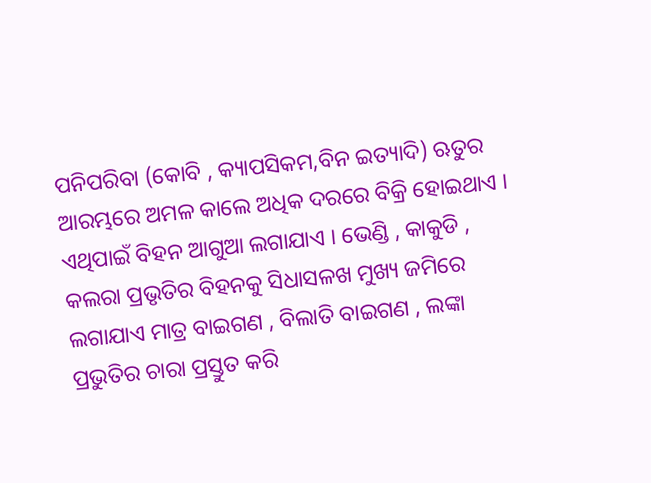ପନିପରିବା (କୋବି , କ୍ୟାପସିକମ,ବିନ ଇତ୍ୟାଦି) ଋତୁର ଆରମ୍ଭରେ ଅମଳ କାଲେ ଅଧିକ ଦରରେ ବିକ୍ରି ହୋଇଥାଏ । ଏଥିପାଇଁ ବିହନ ଆଗୁଆ ଲଗାଯାଏ । ଭେଣ୍ଡି , କାକୁଡି , କଲରା ପ୍ରଭୃତିର ବିହନକୁ ସିଧାସଳଖ ମୁଖ୍ୟ ଜମିରେ ଲଗାଯାଏ ମାତ୍ର ବାଇଗଣ , ବିଲାତି ବାଇଗଣ , ଲଙ୍କା ପ୍ରଭୁତିର ଚାରା ପ୍ରସ୍ତୁତ କରି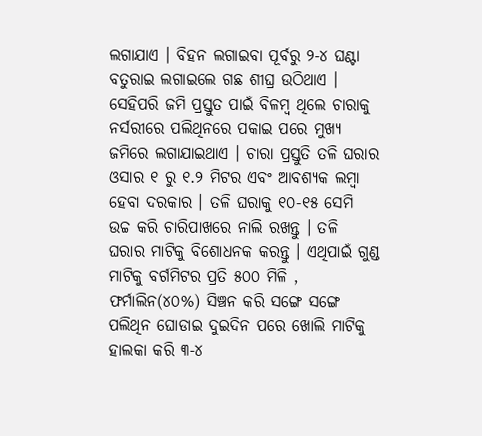ଲଗାଯାଏ । ବିହନ ଲଗାଇବା ପୂର୍ବରୁ ୨-୪ ଘଣ୍ଟା ବତୁରାଇ ଲଗାଇଲେ ଗଛ ଶୀଘ୍ର ଉଠିଥାଏ । ସେହିପରି ଜମି ପ୍ରସ୍ତୁତ ପାଇଁ ବିଳମ୍ବ ଥିଲେ ଚାରାକୁ ନର୍ସରୀରେ ପଲିଥିନରେ ପକାଇ ପରେ ମୁଖ୍ୟ ଜମିରେ ଲଗାଯାଇଥାଏ । ଚାରା ପ୍ରସ୍ତୁତି ତଳି ଘରାର ଓସାର ୧ ରୁ ୧.୨ ମିଟର ଏବଂ ଆବଶ୍ୟକ ଲମ୍ବା ହେବା ଦରକାର । ତଳି ଘରାକୁ ୧୦-୧୫ ସେମି ଉଚ୍ଚ କରି ଚାରିପାଖରେ ନାଲି ରଖନ୍ତୁ । ତଳି ଘରାର ମାଟିକୁ ବିଶୋଧନକ କରନ୍ତୁ । ଏଥିପାଇଁ ଗୁଣ୍ଡ ମାଟିକୁ ବର୍ଗମିଟର ପ୍ରତି ୫୦୦ ମିଳି , ଫର୍ମାଲିନ(୪୦%) ସିଞ୍ଚନ କରି ସଙ୍ଗେ ସଙ୍ଗେ ପଲିଥିନ ଘୋଡାଇ ଦୁଇଦିନ ପରେ ଖୋଲି ମାଟିକୁ ହାଲକା କରି ୩-୪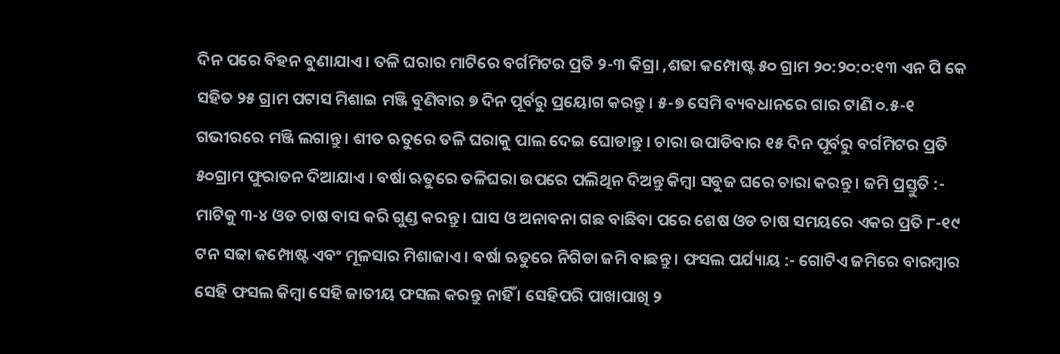ଦିନ ପରେ ବିହନ ବୁଣାଯାଏ । ତଳି ଘରାର ମାଟିରେ ବର୍ଗମିଟର ପ୍ରତି ୨-୩ କିଗ୍ରା ,ଶଢା କମ୍ପୋଷ୍ଟ ୫୦ ଗ୍ରାମ ୨୦:୨୦:୦:୧୩ ଏନ ପି କେ ସହିତ ୨୫ ଗ୍ରାମ ପଟାସ ମିଶାଇ ମଞ୍ଜି ବୁଣିବାର ୭ ଦିନ ପୂର୍ବରୁ ପ୍ରୟୋଗ କରନ୍ତୁ । ୫-୭ ସେମି ବ୍ୟବଧାନରେ ଗାର ଟାଣି ୦.୫-୧ ଗଭୀରରେ ମଞ୍ଜି ଲଗାନ୍ତୁ । ଶୀତ ଋତୁରେ ତଳି ଘରାକୁ ପାଲ ଦେଇ ଘୋଡାନ୍ତୁ । ଚାରା ଉପାଡିବାର ୧୫ ଦିନ ପୂର୍ବରୁ ବର୍ଗମିଟର ପ୍ରତି ୫୦ଗ୍ରାମ ଫୁରାତନ ଦିଆଯାଏ । ବର୍ଷା ଋତୁରେ ତଳିଘରା ଉପରେ ପଲିଥିନ ଦିଅନ୍ତୁ କିମ୍ବା ସବୁଜ ଘରେ ଚାରା କରନ୍ତୁ । ଜମି ପ୍ରସ୍ତୁତି :- ମାଟିକୁ ୩-୪ ଓଡ ଚାଷ ବାସ କରି ଗୁଣ୍ଡ କରନ୍ତୁ । ଘାସ ଓ ଅନାବନା ଗଛ ବାଛିବା ପରେ ଶେଷ ଓଡ ଚାଷ ସମୟରେ ଏକର ପ୍ରତି ୮-୧୯ ଟନ ସଢା କମ୍ପୋଷ୍ଟ ଏବଂ ମୂଳସାର ମିଶାଜାଏ । ବର୍ଷା ଋତୁରେ ନିଗିଡା ଜମି ବାଛନ୍ତୁ । ଫସଲ ପର୍ଯ୍ୟାୟ :- ଗୋଟିଏ ଜମିରେ ବାରମ୍ବାର ସେହି ଫସଲ କିମ୍ବା ସେହି ଜାତୀୟ ଫସଲ କରନ୍ତୁ ନାହିଁ । ସେହିପରି ପାଖାପାଖି ୨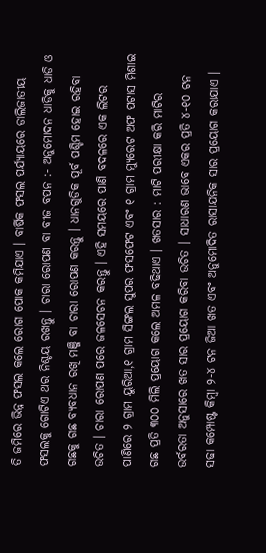ତି ଜମିରେ ଭିନ୍ନ ଫସଲ କଲେ ରୋଗ ପୋକ କମିଯାଏ । ବାର୍ଷିକ ଫସଲ ପର୍ଯ୍ୟାୟରେ ଡାଲିଜାତୀୟ ଫସଲକୁ ଗୋଟିଏ ଥର ନିଶ୍ଚୟ ରଖନ୍ତୁ । ଚାରା ରୋପଣ ବା ବୀଜ ବପନ :- ଅନୁମୋଦନ ଧାଡିକୁ ଧାଡି ଓ ଗଛକୁ ଗଛ ବ୍ୟବଧାନ ରଖି ମଞ୍ଜି ବା ଚାରା ରୋପଣ କରନ୍ତୁ । ଧାନଗୁଡିକ ପୂର୍ବ ପଶ୍ଚିମ ହୋଇ ରହିବା ଉଚିତ । ଚାରା ରୋପଣ ପରେ ଜଳସେଚନ କରନ୍ତୁ । ଏହି ସମୟରେ ପାଣି ବଦଳରେ ଏକ ଲିଟର ପାଣିରେ ୨ ଗ୍ରାମ ୟୁରିଆ,୧ ଗ୍ରାମ ସିଙ୍ଗଲ ସୁପର ଫସଫେଟ ଏବଂ ୧ ଗ୍ରାମ ମ୍ୟୁରେଟ ଅଫ ପଟାସ ମିଶାଇ ଗଛ ପ୍ରତି ୩୦୦ ମିଲି ପ୍ରୟୋଗ କଲେ ଅମଳ ବଢିଥାଏ । ଖତସାର : ମାଟି ପରୀକ୍ଷା କରି ମାଟିର ଉର୍ବରତା ଅନୁସାରେ ଖତ ସାର ପ୍ରୟୋଗ କରିବା ଉଚିତ । ସାଧାରଣ ଭାବେ ଏକର ପ୍ରତି ୪-୧୦ ଟନ ସଢା କମ୍ପୋଷ୍ଟ କିମ୍ବା ୨-୪ ଟନ ଜିଆ ଖତ ଏବଂ ଅନୁମୋଦିତ ରାସାଯନିକ ସାର ପ୍ରୟୋଗ କରାଯାଏ ।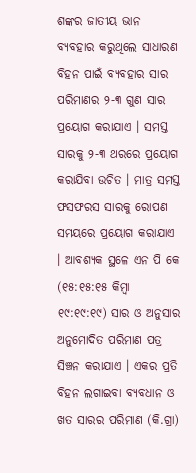ଶଙ୍କର ଜାତୀୟ ଭାନ ବ୍ୟବହାର କରୁଥିଲେ ସାଧାରଣ ବିହନ ପାଇଁ ବ୍ୟବହାର ସାର ପରିମାଣର ୨-୩ ଗୁଣ ସାର ପ୍ରୟୋଗ କରାଯାଏ । ସମସ୍ତ ସାରକୁ ୨-୩ ଥରରେ ପ୍ରୟୋଗ କରାଯିବା ଉଚିତ । ମାତ୍ର ସମସ୍ତ ଫସଫରସ ସାରକୁ ରୋପଣ ସମୟରେ ପ୍ରୟୋଗ କରାଯାଏ । ଆବଶ୍ୟକ ସ୍ଥଳେ ଏନ ପି କେ (୧୫:୧୫:୧୫ କିମ୍ବା ୧୯:୧୯:୧୯) ସାର ଓ ଅନୁସାର ଅନୁମୋଦିତ ପରିମାଣ ପତ୍ର ସିଞ୍ଚନ କରାଯାଏ । ଏକର ପ୍ରତି ବିହନ ଲଗାଇବା ବ୍ୟବଧାନ ଓ ଖତ ସାରର ପରିମାଣ (କି.ଗ୍ରା)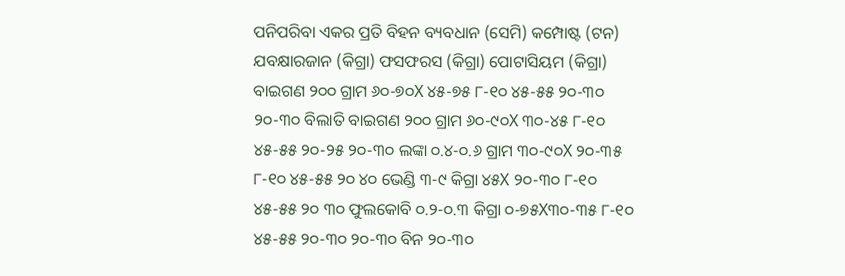ପନିପରିବା ଏକର ପ୍ରତି ବିହନ ବ୍ୟବଧାନ (ସେମି) କମ୍ପୋଷ୍ଟ (ଟନ) ଯବକ୍ଷାରଜାନ (କିଗ୍ରା) ଫସଫରସ (କିଗ୍ରା) ପୋଟାସିୟମ (କିଗ୍ରା) ବାଇଗଣ ୨୦୦ ଗ୍ରାମ ୬୦-୭୦X ୪୫-୭୫ ୮-୧୦ ୪୫-୫୫ ୨୦-୩୦ ୨୦-୩୦ ବିଲାତି ବାଇଗଣ ୨୦୦ ଗ୍ରାମ ୬୦-୯୦X ୩୦-୪୫ ୮-୧୦ ୪୫-୫୫ ୨୦-୨୫ ୨୦-୩୦ ଲଙ୍କା ୦.୪-୦.୬ ଗ୍ରାମ ୩୦-୯୦X ୨୦-୩୫ ୮-୧୦ ୪୫-୫୫ ୨୦ ୪୦ ଭେଣ୍ଡି ୩-୯ କିଗ୍ରା ୪୫X ୨୦-୩୦ ୮-୧୦ ୪୫-୫୫ ୨୦ ୩୦ ଫୁଲକୋବି ୦.୨-୦.୩ କିଗ୍ରା ୦-୭୫X୩୦-୩୫ ୮-୧୦ ୪୫-୫୫ ୨୦-୩୦ ୨୦-୩୦ ବିନ ୨୦-୩୦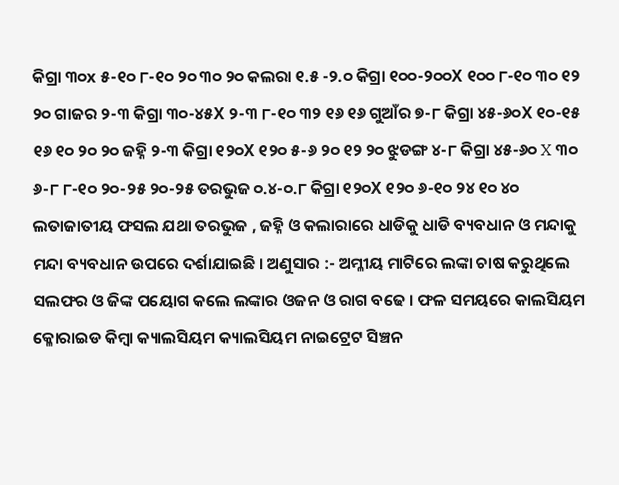କିଗ୍ରା ୩୦x ୫-୧୦ ୮-୧୦ ୨୦ ୩୦ ୨୦ କଲରା ୧.୫ -୨.୦ କିଗ୍ରା ୧୦୦-୨୦୦X ୧୦୦ ୮-୧୦ ୩୦ ୧୨ ୨୦ ଗାଜର ୨-୩ କିଗ୍ରା ୩୦-୪୫X ୨-୩ ୮-୧୦ ୩୨ ୧୬ ୧୬ ଗୁଆଁର ୭-୮ କିଗ୍ରା ୪୫-୬୦X ୧୦-୧୫ ୧୬ ୧୦ ୨୦ ୨୦ ଜହ୍ନି ୨-୩ କିଗ୍ରା ୧୨୦X ୧୨୦ ୫-୬ ୨୦ ୧୨ ୨୦ ଝୁଡଙ୍ଗ ୪-୮ କିଗ୍ରା ୪୫-୬୦ X ୩୦ ୬-୮ ୮-୧୦ ୨୦-୨୫ ୨୦-୨୫ ତରଭୁଜ ୦.୪-୦.୮ କିଗ୍ରା ୧୨୦X ୧୨୦ ୬-୧୦ ୨୪ ୧୦ ୪୦ ଲତାଜାତୀୟ ଫସଲ ଯଥା ତରଭୁଜ , ଜହ୍ନି ଓ କଲାରାରେ ଧାଡିକୁ ଧାଡି ବ୍ୟବଧାନ ଓ ମନ୍ଦାକୁ ମନ୍ଦା ବ୍ୟବଧାନ ଉପରେ ଦର୍ଶାଯାଇଛି । ଅଣୁସାର :- ଅମ୍ଳୀୟ ମାଟିରେ ଲଙ୍କା ଚାଷ କରୁଥିଲେ ସଲଫର ଓ ଜିଙ୍କ ପୟୋଗ କଲେ ଲଙ୍କାର ଓଜନ ଓ ରାଗ ବଢେ । ଫଳ ସମୟରେ କାଲସିୟମ କ୍ଳୋରାଇଡ କିମ୍ବା କ୍ୟାଲସିୟମ କ୍ୟାଲସିୟମ ନାଇଟ୍ରେଟ ସିଞ୍ଚନ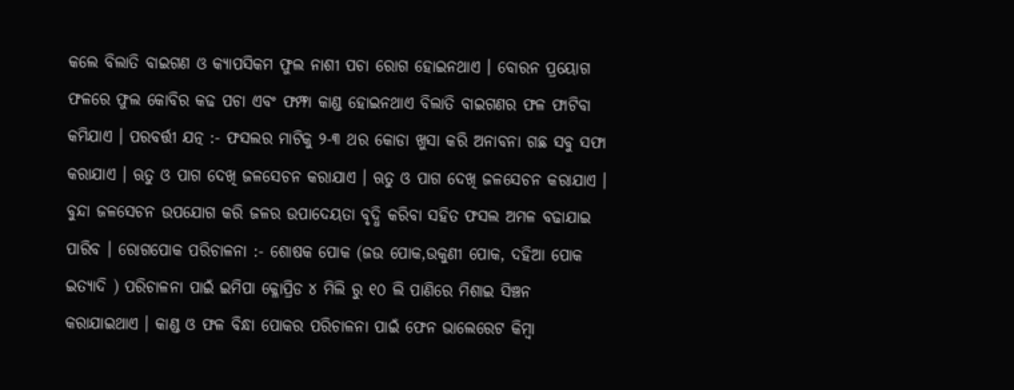କଲେ ବିଲାତି ବାଇଗଣ ଓ କ୍ୟାପସିକମ ଫୁଲ ନାଶୀ ପଚା ରୋଗ ହୋଇନଥାଏ । ବୋରନ ପ୍ରୟୋଗ ଫଳରେ ଫୁଲ କୋବିର କଢ ପଚା ଏବଂ ଫମ୍ଫା କାଣ୍ଡ ହୋଇନଥାଏ ବିଲାତି ବାଇଗଣର ଫଳ ଫାଟିବା କମିଯାଏ । ପରବର୍ତ୍ତୀ ଯତ୍ନ :- ଫସଲର ମାଟିକୁ ୨-୩ ଥର କୋଡା ଖୁସା କରି ଅନାବନା ଗଛ ସବୁ ସଫା କରାଯାଏ । ଋତୁ ଓ ପାଗ ଦେଖି ଜଳସେଚନ କରାଯାଏ । ଋତୁ ଓ ପାଗ ଦେଖି ଜଳସେଚନ କରାଯାଏ । ବୁନ୍ଦା ଜଳସେଚନ ଉପଯୋଗ କରି ଜଳର ଉପାଦେୟତା ବୃଦ୍ଧି କରିବା ସହିତ ଫସଲ ଅମଳ ବଢାଯାଇ ପାରିବ । ରୋଗପୋକ ପରିଚାଳନା :- ଶୋଷକ ପୋକ (ଜଉ ପୋକ,ଉକୁଣୀ ପୋକ, ଦହିଆ ପୋକ ଇତ୍ୟାଦି ) ପରିଚାଳନା ପାଇଁ ଇମିପା କ୍ଳୋପ୍ରିଡ ୪ ମିଲି ରୁ ୧୦ ଲି ପାଣିରେ ମିଶାଇ ସିଞ୍ଚନ କରାଯାଇଥାଏ । କାଣ୍ଡ ଓ ଫଳ ବିନ୍ଧା ପୋକର ପରିଚାଳନା ପାଇଁ ଫେନ ଭାଲେରେଟ କିମ୍ବା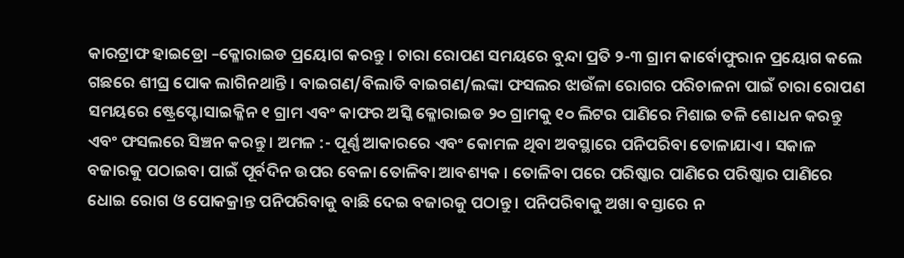କାରଟ୍ରାଫ ହାଇଡ୍ରୋ –କ୍ଳୋରାଇଡ ପ୍ରୟୋଗ କରନ୍ତୁ । ଚାରା ରୋପଣ ସମୟରେ ବୁନ୍ଦା ପ୍ରତି ୨-୩ ଗ୍ରାମ କାର୍ବୋଫୁରାନ ପ୍ରୟୋଗ କଲେ ଗଛରେ ଶୀଘ୍ର ପୋକ ଲାଗିନଥାନ୍ତି । ବାଇଗଣ/ବିଲାତି ବାଇଗଣ/ଲଙ୍କା ଫସଲର ଝାଉଁଳା ରୋଗର ପରିଚାଳନା ପାଇଁ ଚାରା ରୋପଣ ସମୟରେ ଷ୍ଟ୍ରେପ୍ଟୋସାଇକ୍ଳିନ ୧ ଗ୍ରାମ ଏବଂ କାଫର ଅସ୍କି କ୍ଳୋରାଇଡ ୨୦ ଗ୍ରାମକୁ ୧୦ ଲିଟର ପାଣିରେ ମିଶାଇ ତଳି ଶୋଧନ କରନ୍ତୁ ଏବଂ ଫସଲରେ ସିଞ୍ଚନ କରନ୍ତୁ । ଅମଳ :- ପୂର୍ଣ୍ଣ ଆକାରରେ ଏବଂ କୋମଳ ଥିବା ଅବସ୍ଥାରେ ପନିପରିବା ତୋଳାଯାଏ । ସକାଳ ବଜାରକୁ ପଠାଇବା ପାଇଁ ପୂର୍ବଦିନ ଉପର ବେଳା ତୋଳିବା ଆବଶ୍ୟକ । ତୋଳିବା ପରେ ପରିଷ୍କାର ପାଣିରେ ପରିଷ୍କାର ପାଣିରେ ଧୋଇ ରୋଗ ଓ ପୋକକ୍ରାନ୍ତ ପନିପରିବାକୁ ବାଛି ଦେଇ ବଜାରକୁ ପଠାନ୍ତୁ । ପନିପରିବାକୁ ଅଖା ବସ୍ତାରେ ନ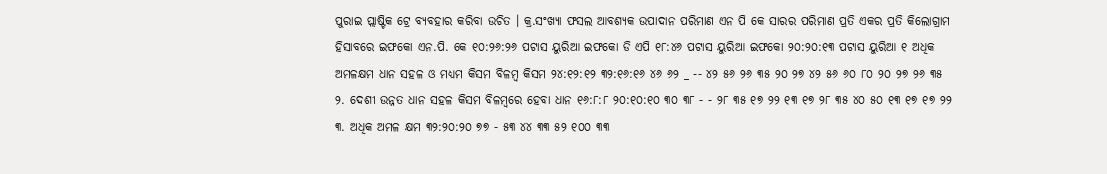ପୁରାଇ ପ୍ଲାଷ୍ଟିକ ଟ୍ରେ ବ୍ୟବହାର କରିବା ଉଚିତ । କ୍ର.ସଂଖ୍ୟା ଫସଲ ଆବଶ୍ୟକ ଉପାଦାନ ପରିମାଣ ଏନ ପି କେ ସାରର ପରିମାଣ ପ୍ରତି ଏକର ପ୍ରତି କିଲୋଗ୍ରାମ ହିସାବରେ ଇଫକୋ ଏନ.ପି. କେ ୧୦:୨୬:୨୬ ପଟାସ ୟୁରିଆ ଇଫକୋ ଡି ଏପି ୧୮:୪୬ ପଟାସ ୟୁରିଆ ଇଫକୋ ୨୦:୨୦:୧୩ ପଟାସ ୟୁରିଆ ୧ ଅଧିକ ଅମଳକ୍ଷମ ଧାନ ସହଳ ଓ ମଧ୍ୟମ କିସମ ବିଳମ୍ବ କିସମ ୨୪:୧୨:୧୨ ୩୨:୧୬:୧୬ ୪୬ ୬୨ _ -- ୪୨ ୫୬ ୨୬ ୩୫ ୨୦ ୨୭ ୪୨ ୫୬ ୬୦ ୮୦ ୨୦ ୨୭ ୨୬ ୩୫ ୨. ଦେଶୀ ଉନ୍ନତ ଧାନ ସହଳ କିସମ ବିଳମ୍ବରେ ହେବା ଧାନ ୧୬:୮:୮ ୨୦:୧୦:୧୦ ୩୦ ୩୮ - - ୨୮ ୩୫ ୧୭ ୨୨ ୧୩ ୧୭ ୨୮ ୩୫ ୪୦ ୫୦ ୧୩ ୧୭ ୧୭ ୨୨ ୩. ଅଧିକ ଅମଳ କ୍ଷମ ୩୨:୨୦:୨୦ ୭୭ - ୫୩ ୪୪ ୩୩ ୫୨ ୧୦୦ ୩୩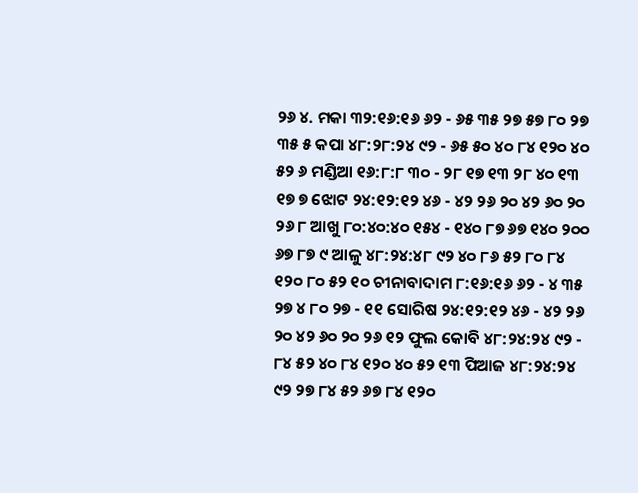୨୬ ୪. ମକା ୩୨:୧୬:୧୬ ୬୨ - ୬୫ ୩୫ ୨୭ ୫୭ ୮୦ ୨୭ ୩୫ ୫ କପା ୪୮:୨୮:୨୪ ୯୨ - ୬୫ ୫୦ ୪୦ ୮୪ ୧୨୦ ୪୦ ୫୨ ୬ ମଣ୍ଡିଆ ୧୬:୮:୮ ୩୦ - ୨୮ ୧୭ ୧୩ ୨୮ ୪୦ ୧୩ ୧୭ ୭ ଝୋଟ ୨୪:୧୨:୧୨ ୪୬ - ୪୨ ୨୬ ୨୦ ୪୨ ୬୦ ୨୦ ୨୬ ୮ ଆଖୁ ୮୦:୪୦:୪୦ ୧୫୪ - ୧୪୦ ୮୭ ୬୭ ୧୪୦ ୨୦୦ ୬୭ ୮୭ ୯ ଆଳୁ ୪୮:୨୪:୪୮ ୯୨ ୪୦ ୮୬ ୫୨ ୮୦ ୮୪ ୧୨୦ ୮୦ ୫୨ ୧୦ ଚୀନାବାଦାମ ୮:୧୬:୧୬ ୬୨ - ୪ ୩୫ ୨୭ ୪ ୮୦ ୨୭ - ୧୧ ସୋରିଷ ୨୪:୧୨:୧୨ ୪୬ - ୪୨ ୨୬ ୨୦ ୪୨ ୬୦ ୨୦ ୨୬ ୧୨ ଫୁଲ କୋବି ୪୮:୨୪:୨୪ ୯୨ - ୮୪ ୫୨ ୪୦ ୮୪ ୧୨୦ ୪୦ ୫୨ ୧୩ ପିଆଜ ୪୮:୨୪:୨୪ ୯୨ ୨୭ ୮୪ ୫୨ ୬୭ ୮୪ ୧୨୦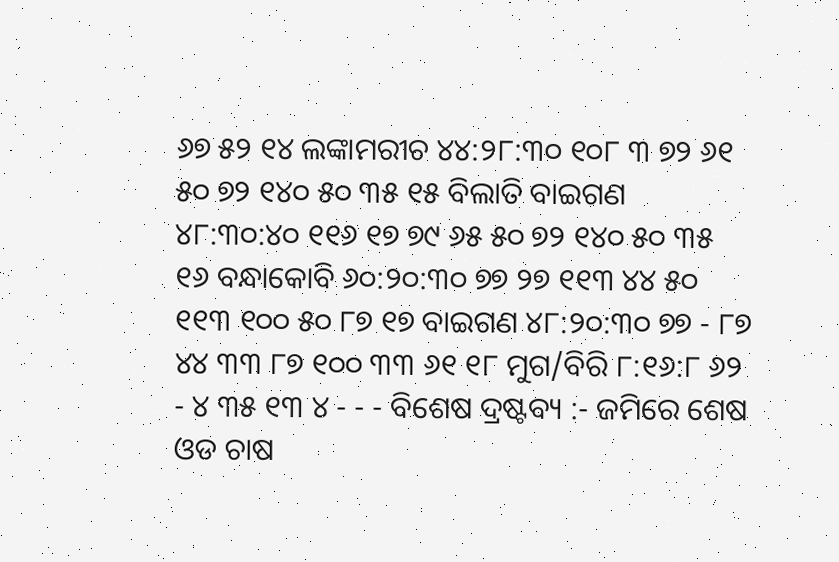୬୭ ୫୨ ୧୪ ଲଙ୍କାମରୀଚ ୪୪:୨୮:୩୦ ୧୦୮ ୩ ୭୨ ୬୧ ୫୦ ୭୨ ୧୪୦ ୫୦ ୩୫ ୧୫ ବିଲାତି ବାଇଗଣ ୪୮:୩୦:୪୦ ୧୧୬ ୧୭ ୭୯ ୬୫ ୫୦ ୭୨ ୧୪୦ ୫୦ ୩୫ ୧୬ ବନ୍ଧାକୋବି ୬୦:୨୦:୩୦ ୭୭ ୨୭ ୧୧୩ ୪୪ ୫୦ ୧୧୩ ୧୦୦ ୫୦ ୮୭ ୧୭ ବାଇଗଣ ୪୮:୨୦:୩୦ ୭୭ - ୮୭ ୪୪ ୩୩ ୮୭ ୧୦୦ ୩୩ ୬୧ ୧୮ ମୁଗ/ବିରି ୮:୧୬:୮ ୬୨ - ୪ ୩୫ ୧୩ ୪ - - - ବିଶେଷ ଦ୍ରଷ୍ଟବ୍ୟ :- ଜମିରେ ଶେଷ ଓଡ ଚାଷ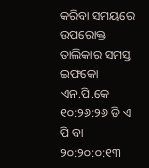କରିବା ସମୟରେ ଉପରୋକ୍ତ ତାଲିକାର ସମସ୍ତ ଇଫକୋ ଏନ.ପି.କେ ୧୦:୨୬:୨୬ ଡି ଏ ପି ବା ୨୦:୨୦:୦:୧୩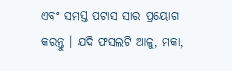ଏବଂ ସମସ୍ତ ପଟାସ ସାର ପ୍ରୟୋଗ କରନ୍ତୁ । ଯଦି ଫସଲଟି ଆଳୁ, ମକା,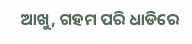ଆଖୁ, ଗହମ ପରି ଧାଡିରେ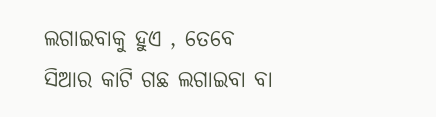ଲଗାଇବାକୁ ହୁଏ , ତେବେ ସିଆର କାଟି ଗଛ ଲଗାଇବା ବା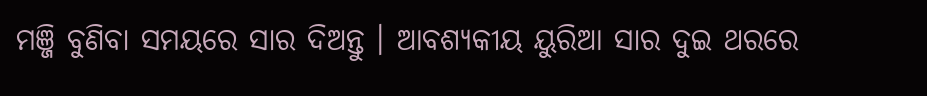ମଞ୍ଜି ବୁଣିବା ସମୟରେ ସାର ଦିଅନ୍ତୁ । ଆବଶ୍ୟକୀୟ ୟୁରିଆ ସାର ଦୁଇ ଥରରେ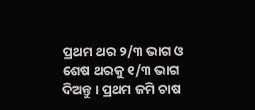ପ୍ରଥମ ଥର ୨/୩ ଭାଗ ଓ ଶେଷ ଥରକୁ ୧/୩ ଭାଗ ଦିଅନ୍ତୁ । ପ୍ରଥମ ଜମି ଚାଷ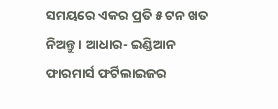ସମୟରେ ଏକର ପ୍ରତି ୫ ଟନ ଖତ ନିଅନ୍ତୁ । ଆଧାର- ଇଣ୍ଡିଆନ ଫାରମାର୍ସ ଫର୍ଟିଲାଇଜର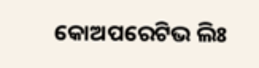କୋଅପରେଟିଭ ଲିଃ